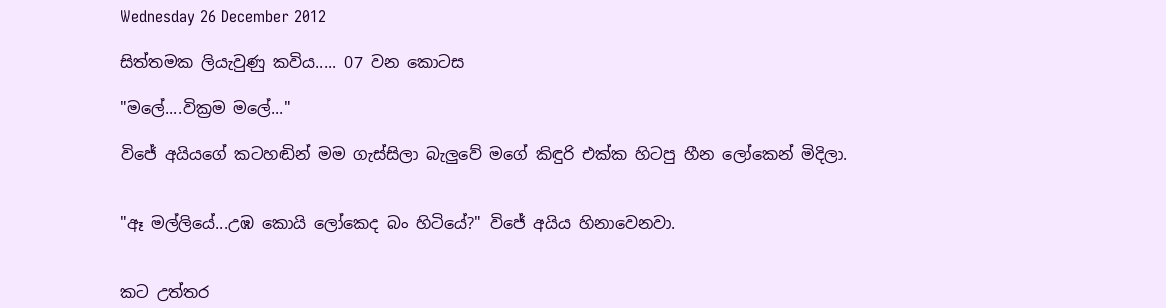Wednesday 26 December 2012

සිත්තමක ලියැවුණු කවිය..... 07 වන කොටස

"මලේ....වික්‍රම මලේ..."

විජේ අයියගේ කටහඬින් මම ගැස්සිලා බැලුවේ මගේ කිඳුරි එක්ක හිටපු හීන ලෝකෙන් මිදිලා.


"ඈ මල්ලියේ...උඹ කොයි ලෝකෙද බං හිටියේ?" විජේ අයිය හිනාවෙනවා.


කට උත්තර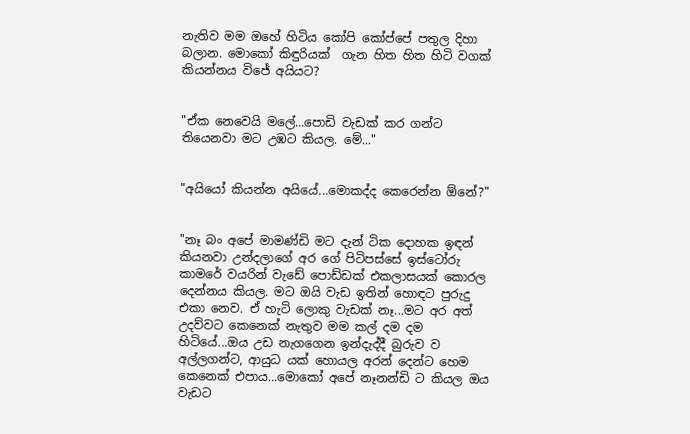නැතිව මම ඔහේ හිටිය කෝපි කෝප්පේ පතුල දිහා බලාන. මොකෝ කිඳුරියක්  ගැන හිත හිත හිටි වගක් කියන්නය විජේ අයියට?


"ඒක නෙවෙයි මලේ...පොඩි වැඩක්‌ කර ගන්ට තියෙනවා මට උඹට කියල. මේ..."


"අයියෝ කියන්න අයියේ...මොකද්ද කෙරෙන්න ඕනේ?"


"නෑ බං අපේ මාමණ්ඩි මට දැන් ටික දොහක ඉඳන් කියනවා උන්දලාගේ අර ගේ පිටිපස්සේ ඉස්ටෝරු කාමරේ වයරින් වැඩේ පොඩ්ඩක් එකලාසයක් කොරල දෙන්නය කියල. මට ඔයි වැඩ ඉතින් හොඳට පුරුදු එකා නෙව. ඒ හැටි ලොකු වැඩක් නෑ...මට අර අත් උදව්වට කෙනෙක් නැතුව මම කල් දම දම හිටියේ...ඔය උඩ නැගගෙන ඉන්දැද්දී බුරුව ව අල්ලගන්ට, ආයුධ යක් හොයල අරන් දෙන්ට හෙම කෙනෙක් එපාය...මොකෝ අපේ නෑනන්ඩි ට කියල ඔය වැඩට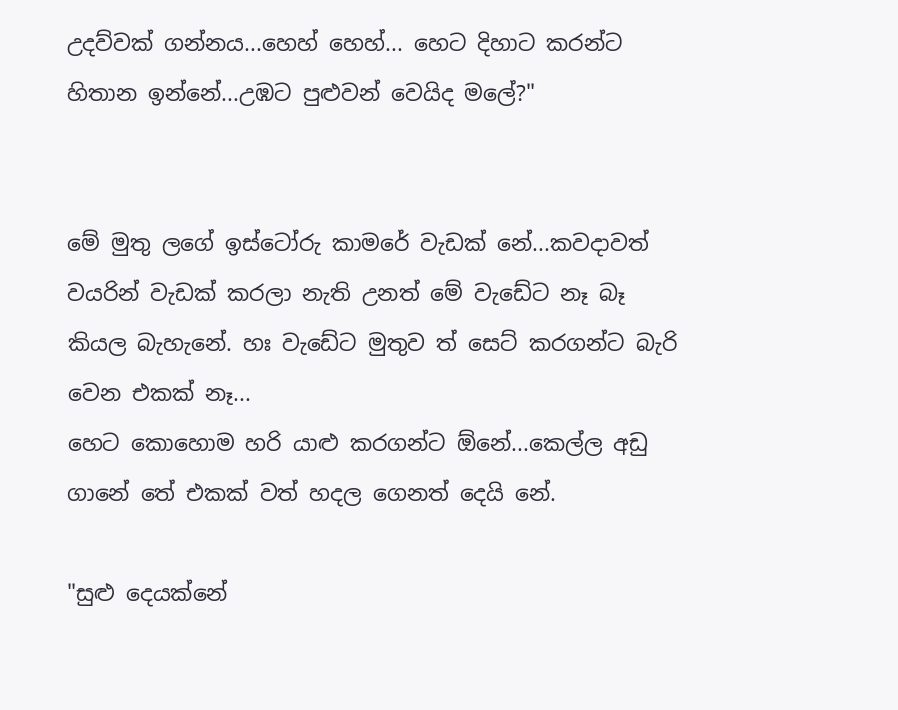උදව්වක් ගන්නය...හෙහ් හෙහ්... හෙට දිහාට කරන්ට හිතාන ඉන්නේ...උඹට පුළුවන් වෙයිද මලේ?"


මේ මුතු ලගේ ඉස්ටෝරු කාමරේ වැඩක් නේ...කවදාවත් වයරින් වැඩක් කරලා නැති උනත් මේ වැඩේට නෑ බෑ කියල බැහැනේ. හඃ වැඩේට මුතුව ත් සෙට් කරගන්ට බැරි වෙන එකක් නෑ...
හෙට කොහොම හරි යාළු කරගන්ට ඕනේ...කෙල්ල අඩු ගානේ තේ එකක් වත් හදල ගෙනත් දෙයි නේ.

"සුළු දෙයක්නේ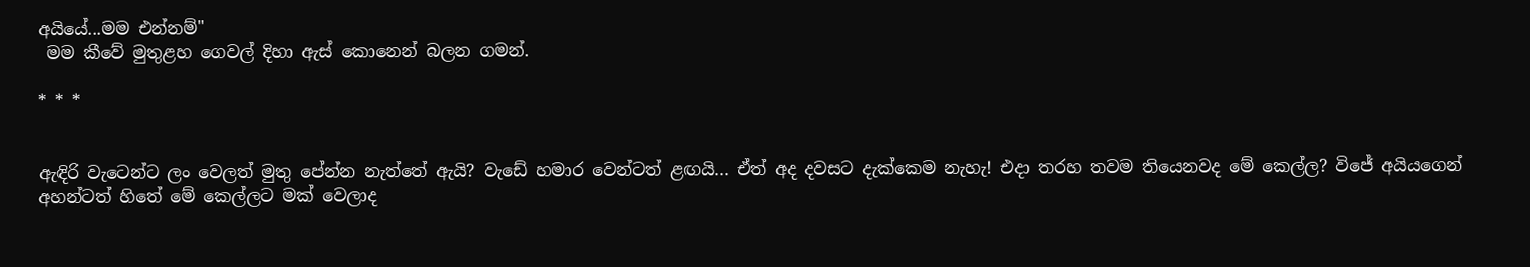අයියේ...මම එන්නම්"
 මම කීවේ මුතුළහ ගෙවල් දිහා ඇස් කොනෙන් බලන ගමන්.

* * *


ඇඳිරි වැටෙන්ට ලං වෙලත් මුතු පේන්න නැත්තේ ඇයි? වැඩේ හමාර වෙන්ටත් ළඟයි... ඒත් අද දවසට දැක්කෙම නැහැ! එදා තරහ තවම තියෙනවද මේ කෙල්ල? විජේ අයියගෙන් අහන්ටත් හිතේ මේ කෙල්ලට මක් වෙලාද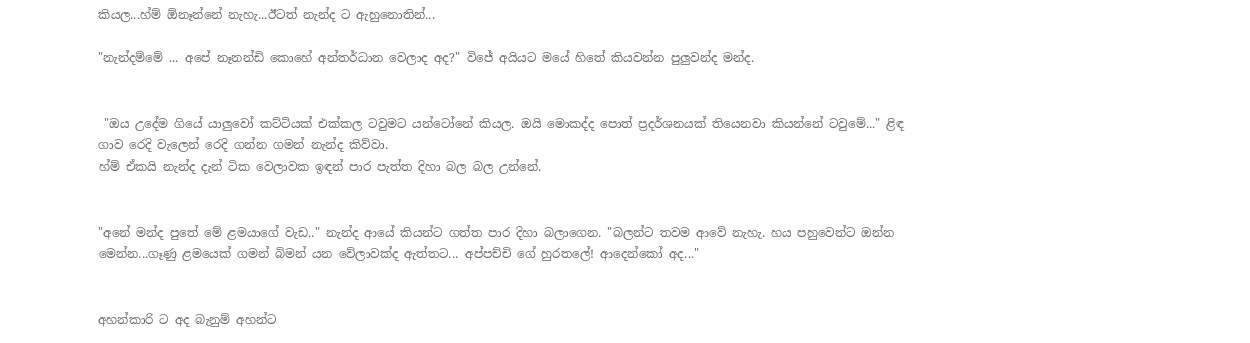කියල...හ්ම් ඕනෑන්නේ නැහැ...ඊටත් නැන්ද ට ඇහුනොතින්...

"නැන්දම්මේ ... අපේ නෑනන්ඩි කොහේ අන්තර්ධාන වෙලාද අද?" විජේ අයියට මයේ හිතේ කියවන්න පුලුවන්ද මන්ද.


 "ඔය උදේම ගියේ යාලුවෝ කට්ටියක් එක්කල ටවුමට යන්ටෝනේ කියල. ඔයි මොකද්ද පොත් ප්‍රදර්ශනයක් තියෙනවා කියන්නේ ටවුමේ..." ළිඳ ගාව රෙදි වැලෙන් රෙදි ගන්න ගමන් නැන්ද කිව්වා.
හ්ම් ඒකයි නැන්ද දැන් ටික වෙලාවක ඉඳන් පාර පැත්ත දිහා බල බල උන්නේ.


"අනේ මන්ද පුතේ මේ ළමයාගේ වැඩ.." නැන්ද ආයේ කියන්ට ගත්ත පාර දිහා බලාගෙන. "බලන්ට තවම ආවේ නැහැ. හය පහුවෙන්ට ඔන්න මෙන්න...ගෑණු ළමයෙක් ගමන් බිමන් යන වේලාවක්ද ඇත්තට... අප්පච්චි ගේ හුරතලේ! ආදෙන්කෝ අද..."


අහන්කාරි ට අද බැනුම් අහන්ට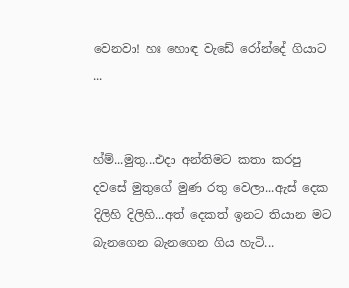වෙනවා! හඃ හොඳ වැඩේ රෝන්දේ ගියාට ...


හ්ම්...මුතු...එදා අන්තිමට කතා කරපු දවසේ මුතුගේ මුණ රතු වෙලා...ඇස් දෙක දිලිහි දිලිහි...අත් දෙකත් ඉනට තියාන මට බැනගෙන බැනගෙන ගිය හැටි...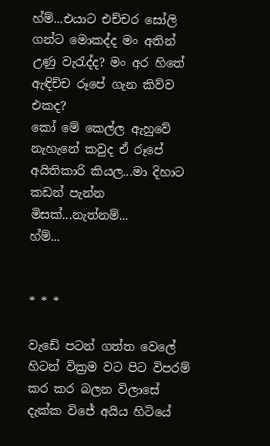හ්ම්...එයාට එච්චර සෝලි ගන්ට මොකද්ද මං අතින් උණු වැරැද්ද? මං අර හිතේ ඇඳිච්ච රූපේ ගැන කිව්ව එකද?
කෝ මේ කෙල්ල ඇහුවේ නැහැනේ කවුද ඒ රූපේ අයිතිකාරි කියල...මා දිහාට කඩන් පැන්න මිසක්...නැත්නම්...
හ්ම්...


* * *

වැඩේ පටන් ගත්ත වෙලේ හිටන් වික්‍රම වට පිට විපරම් කර කර බලන විලාසේ දැක්ක විජේ අයිය හිටියේ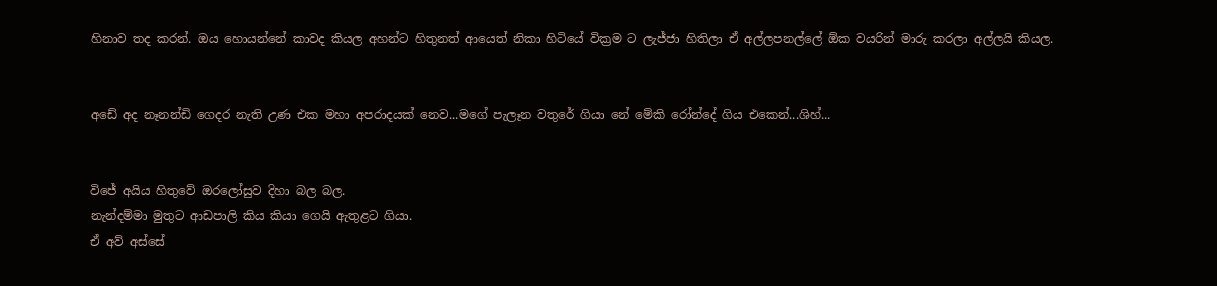හිනාව තද කරන්. ඔය හොයන්නේ කාවද කියල අහන්ට හිතුනත් ආයෙත් නිකා හිටියේ වික්‍රම ට ලැජ්ජා හිතිලා ඒ අල්ලපනල්ලේ ඕක වයරින් මාරු කරලා අල්ලයි කියල.


අඩේ අද නෑනන්ඩි ගෙදර නැති උණ එක මහා අපරාදයක් නෙව...මගේ පැලෑන වතුරේ ගියා නේ මේකි රෝන්දේ ගිය එකෙන්...ශිහ්...


විජේ අයිය හිතුවේ ඔරලෝසුව දිහා බල බල.
නැන්දම්මා මුතුට ආඩපාලි කිය කියා ගෙයි ඇතුළට ගියා.
ඒ අව් අස්සේ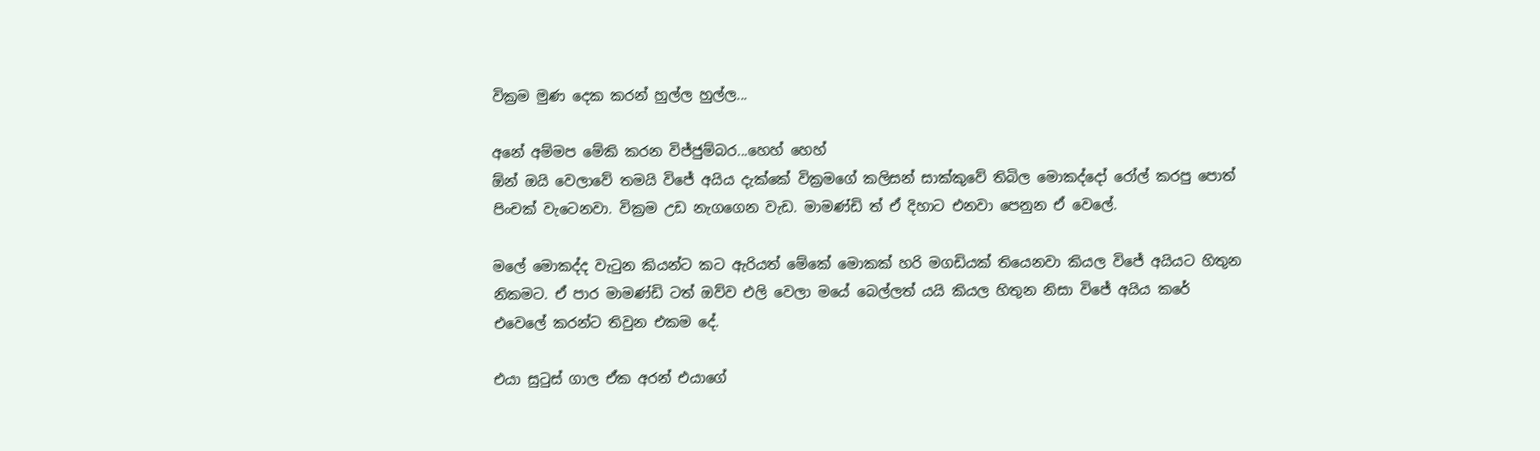වික්‍රම මුණ දෙක කරන් හුල්ල හුල්ල...

අනේ අම්මප මේකි කරන විජ්ජුම්බර...හෙහ් හෙහ්
ඕන් ඔයි වෙලාවේ තමයි විජේ අයිය දැක්කේ වික්‍රමගේ කලිසන් සාක්කුවේ තිබිල මොකද්දෝ රෝල් කරපු පොත් පිංචක් වැටෙනවා. වික්‍රම උඩ නැගගෙන වැඩ. මාමණ්ඩි ත් ඒ දිහාට එනවා පෙනුන ඒ වෙලේ.

මලේ මොකද්ද වැටුන කියන්ට කට ඇරියත් මේකේ මොකක් හරි මගඩියක් තියෙනවා කියල විජේ අයියට හිතුන නිකමට. ඒ පාර මාමණ්ඩි ටත් ඔව්ව එලි වෙලා මයේ බෙල්ලත් යයි කියල හිතුන නිසා විජේ අයිය කරේ එවෙලේ කරන්ට තිවුන එකම දේ.

එයා සුටුස් ගාල ඒක අරන් එයාගේ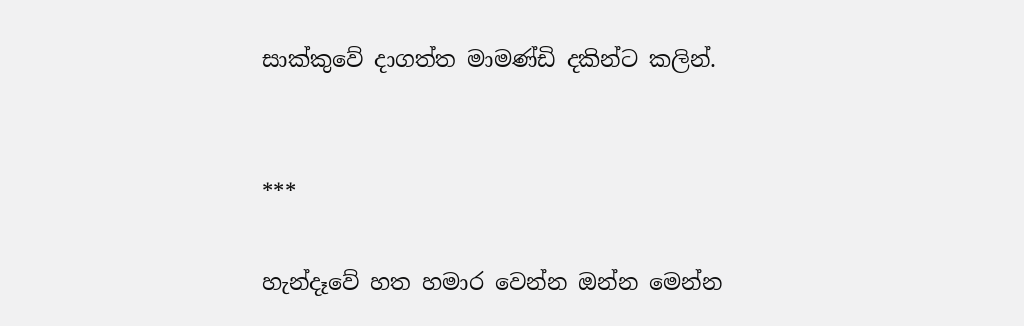සාක්කුවේ දාගත්ත මාමණ්ඩි දකින්ට කලින්.


***

හැන්දෑවේ හත හමාර වෙන්න ඔන්න මෙන්න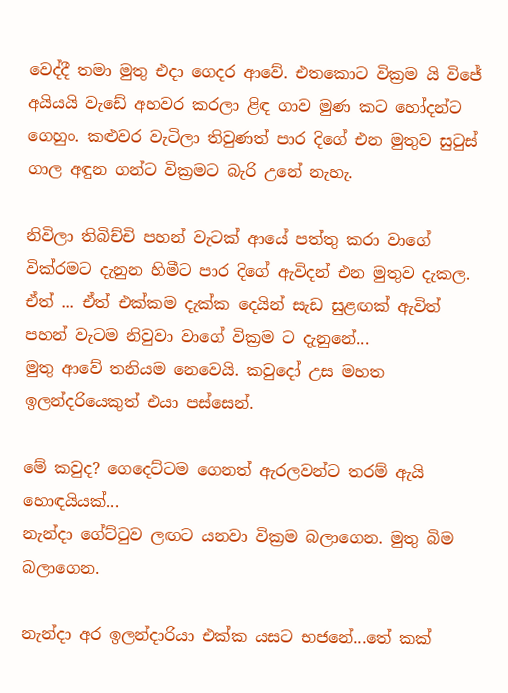වෙද්දී තමා මුතු එදා ගෙදර ආවේ. එතකොට වික්‍රම යි විජේ අයියයි වැඩේ අහවර කරලා ළිඳ ගාව මුණ කට හෝදන්ට ගෙහුං. කළුවර වැටිලා තිවුණත් පාර දිගේ එන මුතුව සුටුස් ගාල අඳුන ගන්ට වික්‍රමට බැරි උනේ නැහැ.

නිවිලා තිබිච්චි පහන් වැටක් ආයේ පත්තු කරා වාගේ වික්රමට දැනුන හිමීට පාර දිගේ ඇවිදන් එන මුතුව දැකල.
ඒත් ... ඒත් එක්කම දැක්ක දෙයින් සැඩ සුළඟක් ඇවිත්  පහන් වැටම නිවුවා වාගේ වික්‍රම ට දැනුනේ...
මුතු ආවේ තනියම නෙවෙයි. කවුදෝ උස මහත ඉලන්දරියෙකුත් එයා පස්සෙන්.

මේ කවුද? ගෙදෙට්ටම ගෙනත් ඇරලවන්ට තරම් ඇයි හොඳයියක්...
නැන්දා ගේට්ටුව ලඟට යනවා වික්‍රම බලාගෙන. මුතු බිම බලාගෙන.

නැන්දා අර ඉලන්දාරියා එක්ක යසට භජනේ...තේ කක්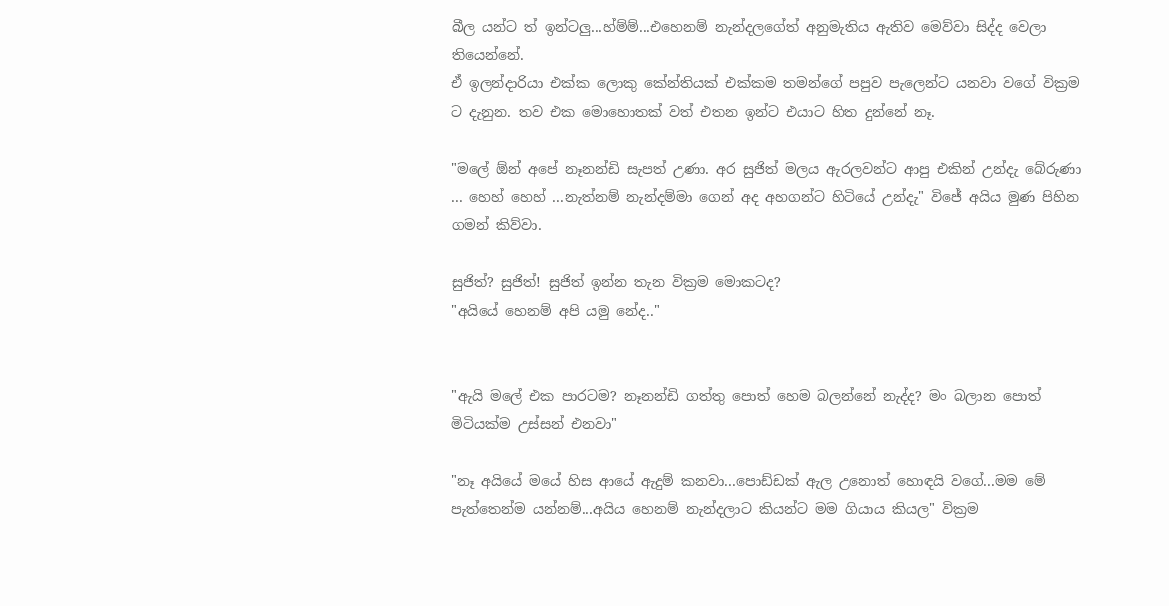බීල යන්ට ත් ඉන්ටලු...හ්ම්ම්...එහෙනම් නැන්දලගේත් අනුමැතිය ඇතිව මෙව්වා සිද්ද වෙලා තියෙන්නේ.
ඒ ඉලන්දාරියා එක්ක ලොකු කේන්තියක් එක්කම තමන්ගේ පපුව පැලෙන්ට යනවා වගේ වික්‍රම ට දැනුන. තව එක මොහොතක් වත් එතන ඉන්ට එයාට හිත දුන්නේ නෑ.

"මලේ ඕන් අපේ නෑනන්ඩි සැපත් උණා. අර සුජිත් මලය ඇරලවන්ට ආපු එකින් උන්දැ බේරුණා ... හෙහ් හෙහ් ...නැත්නම් නැන්දම්මා ගෙන් අද අහගන්ට හිටියේ උන්දැ" විජේ අයිය මුණ පිහින ගමන් කිව්වා.

සුජිත්? සුජිත්! සුජිත් ඉන්න තැන වික්‍රම මොකටද?
"අයියේ හෙනම් අපි යමු නේද.."


"ඇයි මලේ එක පාරටම? නෑනන්ඩි ගත්තු පොත් හෙම බලන්නේ නැද්ද? මං බලාන පොත් මිටියක්ම උස්සන් එනවා"

"නෑ අයියේ මයේ හිස ආයේ ඇදුම් කනවා...පොඩ්ඩක් ඇල උනොත් හොඳයි වගේ...මම මේ පැත්තෙන්ම යන්නම්...අයිය හෙනම් නැන්දලාට කියන්ට මම ගියාය කියල" වික්‍රම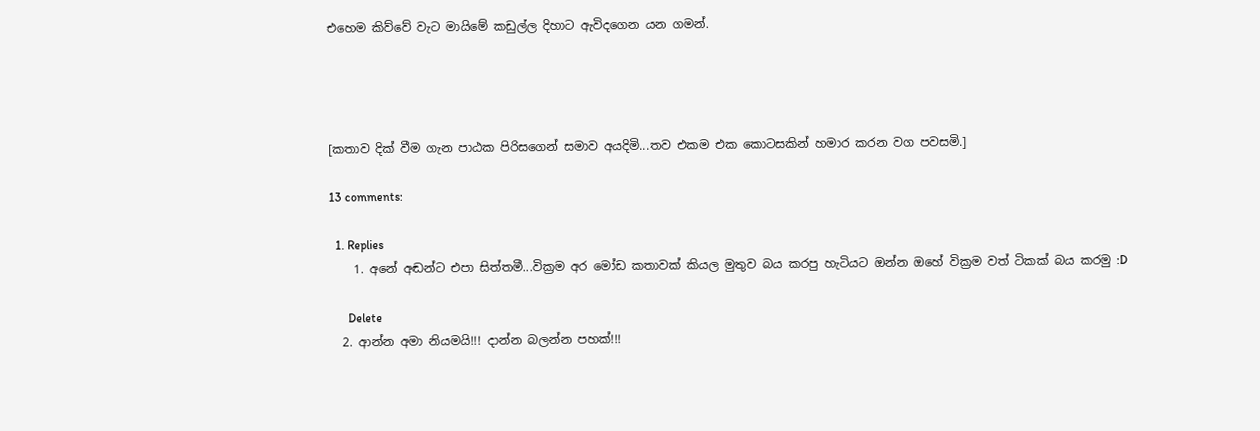එහෙම කිව්වේ වැට මායිමේ කඩුල්ල දිහාට ඇවිදගෙන යන ගමන්.




[කතාව දික් වීම ගැන පාඨක පිරිසගෙන් සමාව අයදිමි...තව එකම එක කොටසකින් හමාර කරන වග පවසමි.]

13 comments:

  1. Replies
    1. අනේ අඬන්ට එපා සිත්තමී...වික්‍රම අර මෝඩ කතාවක් කියල මුතුව බය කරපු හැටියට ඔන්න ඔහේ වික්‍රම වත් ටිකක් බය කරමු :D

      Delete
  2. ආන්න අමා නියමයි!!! දාන්න බලන්න පහක්!!!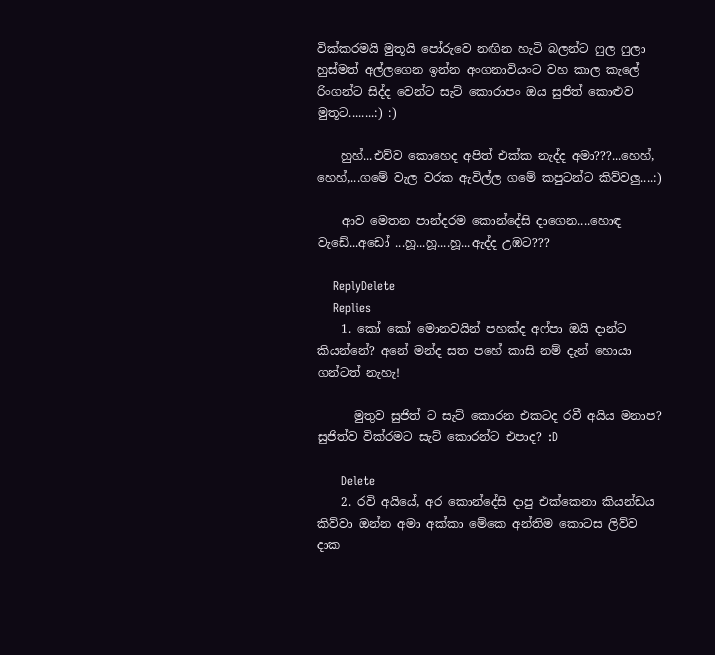වික්කරමයි මුතූයි පෝරුවෙ නඟින හැටි බලන්ට ෆුල ෆුලා හුස්මත් අල්ලගෙන ඉන්න අංගනාවියංට වහ කාල කැලේ රිංගන්ට සිද්ද වෙන්ට සැට් කොරාපං ඔය සුජිත් කොළුව මුතූට........:) :)

    හුහ්...එව්ව කොහෙද අපිත් එක්ක නැද්ද අමා???...හෙහ්, හෙහ්,...ගමේ වැල වරක ඇවිල්ල ගමේ කපුටන්ට කිව්වලු....:)

    ආව මෙතන පාන්දරම කොන්දේසි දාගෙන....හොඳ වැඩේ...අඩෝ ...හූ...හූ....හූ...ඇද්ද උඹට???

    ReplyDelete
    Replies
    1. කෝ කෝ මොනවයින් පහක්ද අෆ්පා ඔයි දාන්ට කියන්නේ? අනේ මන්ද සත පහේ කාසි නම් දැන් හොයා ගන්ටත් නැහැ!

      මුතුව සුජිත් ට සැට් කොරන එකටද රවී අයිය මනාප? සුජිත්ව වික්රමට සැට් කොරන්ට එපාද? :D

      Delete
    2. රවි අයියේ, අර කොන්දේසි දාපු එක්කෙනා කියන්ඩය කිව්වා ඔන්න අමා අක්කා මේකෙ අන්තිම කොටස ලිව්ව දාක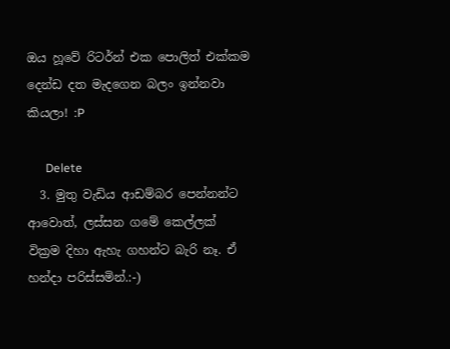ඔය හූවේ රිටර්න් එක පොලිත් එක්කම දෙන්ඩ දත මැදගෙන බලං ඉන්නවා කියලා! :P

      Delete
  3. මුතු වැඩිය ආඩම්බර පෙන්නන්ට ආවොත්, ලස්සන ගමේ කෙල්ලක් වික්‍රම දිහා ඇහැ ගහන්ට බැරි නෑ. ඒ හන්දා පරිස්සමින්.:-)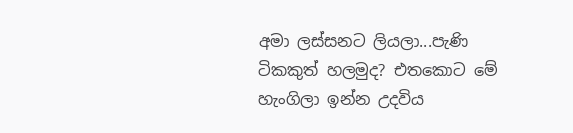අමා ලස්සනට ලියලා...පැණි ටිකකුත් හලමුද? එතකොට මේ හැංගිලා ඉන්න උදවිය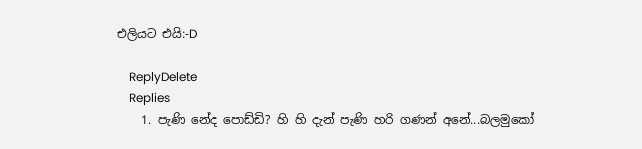එලියට එයි:-D

    ReplyDelete
    Replies
    1. පැණි නේද පොඩ්ඩි? හි හි දැන් පැණි හරි ගණන් අනේ...බලමුකෝ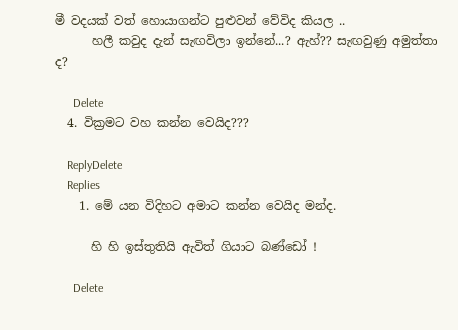මී වදයක් වත් හොයාගන්ට පුළුවන් වේවිද කියල ..
      හලී කවුද දැන් සැඟවිලා ඉන්නේ...? ඇහ්?? සැඟවුණු අමුත්තා ද?

      Delete
  4. වික්‍රමට වහ කන්න වෙයිද???

    ReplyDelete
    Replies
    1. මේ යන විදිහට අමාට කන්න වෙයිද මන්ද.

      හි හි ඉස්තුතියි ඇවිත් ගියාට බණ්ඩෝ !

      Delete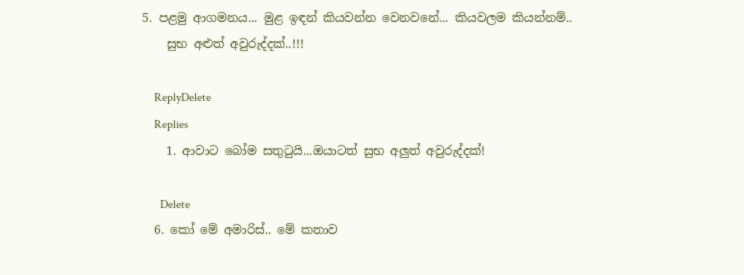5. පළමු ආගමනය... මුළ ඉඳන් කියවන්න වෙනවනේ... කියවලම කියන්නම්..
    සුභ අළුත් අවුරුද්දක්..!!!

    ReplyDelete
    Replies
    1. ආවාට බෝම සතුටුයි...ඔයාටත් සුභ අලුත් අවුරුද්දක්!

      Delete
  6. කෝ මේ අමාරිස්.. මේ කතාව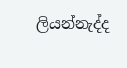ලියන්නැද්ද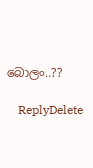බොලං..??

    ReplyDelete